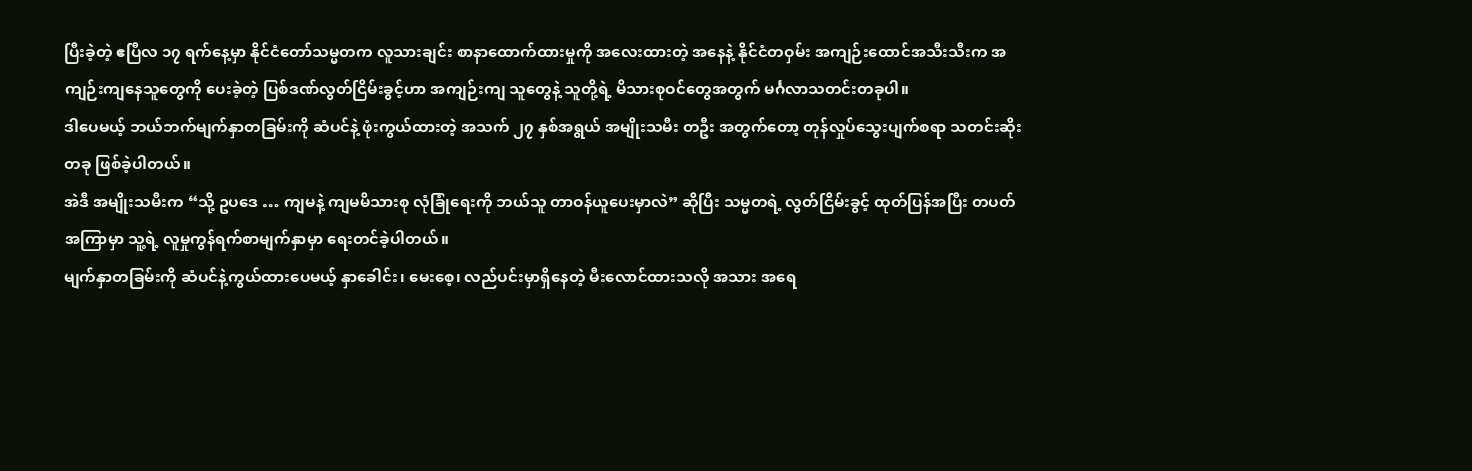ပြီးခဲ့တဲ့ ဧပြီလ ၁၇ ရက်နေ့မှာ နိုင်ငံတော်သမ္မတက လူသားချင်း စာနာထောက်ထားမှုကို အလေးထားတဲ့ အနေနဲ့ နိုင်ငံတဝှမ်း အကျဉ်းထောင်အသီးသီးက အကျဉ်းကျနေသူတွေကို ပေးခဲ့တဲ့ ပြစ်ဒဏ်လွတ်ငြိမ်းခွင့်ဟာ အကျဉ်းကျ သူတွေနဲ့ သူတို့ရဲ့ မိသားစုဝင်တွေအတွက် မင်္ဂလာသတင်းတခုပါ။
ဒါပေမယ့် ဘယ်ဘက်မျက်နှာတခြမ်းကို ဆံပင်နဲ့ ဖုံးကွယ်ထားတဲ့ အသက် ၂၇ နှစ်အရွယ် အမျိုးသမီး တဦး အတွက်တော့ တုန်လှုပ်သွေးပျက်စရာ သတင်းဆိုးတခု ဖြစ်ခဲ့ပါတယ်။
အဲဒီ အမျိုးသမီးက “သို့ ဥပဒေ … ကျမနဲ့ ကျမမိသားစု လုံခြုံရေးကို ဘယ်သူ တာဝန်ယူပေးမှာလဲ” ဆိုပြီး သမ္မတရဲ့ လွတ်ငြိမ်းခွင့် ထုတ်ပြန်အပြီး တပတ်အကြာမှာ သူ့ရဲ့ လူမှုကွန်ရက်စာမျက်နှာမှာ ရေးတင်ခဲ့ပါတယ်။
မျက်နှာတခြမ်းကို ဆံပင်နဲ့ကွယ်ထားပေမယ့် နှာခေါင်း၊ မေးစေ့၊ လည်ပင်းမှာရှိနေတဲ့ မီးလောင်ထားသလို အသား အရေ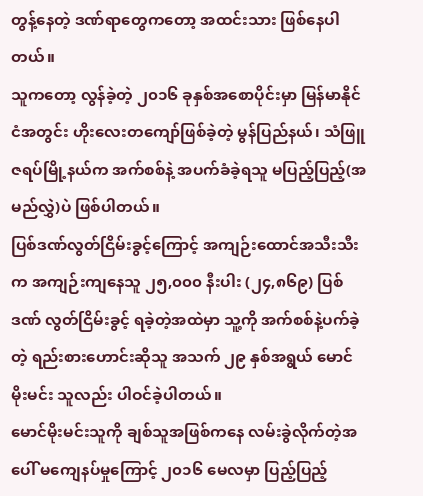တွန့်နေတဲ့ ဒဏ်ရာတွေကတော့ အထင်းသား ဖြစ်နေပါတယ်။
သူကတော့ လွန်ခဲ့တဲ့ ၂၀၁၆ ခုနှစ်အစောပိုင်းမှာ မြန်မာနိုင်ငံအတွင်း ဟိုးလေးတကျော်ဖြစ်ခဲ့တဲ့ မွန်ပြည်နယ်၊ သံဖြူဇရပ်မြို့နယ်က အက်စစ်နဲ့ အပက်ခံခဲ့ရသူ မပြည့်ပြည့်(အမည်လွှဲ)ပဲ ဖြစ်ပါတယ်။
ပြစ်ဒဏ်လွတ်ငြိမ်းခွင့်ကြောင့် အကျဉ်းထောင်အသီးသီးက အကျဉ်းကျနေသူ ၂၅,၀၀၀ နီးပါး (၂၄,၈၆၉) ပြစ်ဒဏ် လွတ်ငြိမ်းခွင့် ရခဲ့တဲ့အထဲမှာ သူ့ကို အက်စစ်နဲ့ပက်ခဲ့တဲ့ ရည်းစားဟောင်းဆိုသူ အသက် ၂၉ နှစ်အရွယ် မောင်မိုးမင်း သူလည်း ပါဝင်ခဲ့ပါတယ်။
မောင်မိုးမင်းသူကို ချစ်သူအဖြစ်ကနေ လမ်းခွဲလိုက်တဲ့အပေါ် မကျေနပ်မှုကြောင့် ၂၀၁၆ မေလမှာ ပြည့်ပြည့်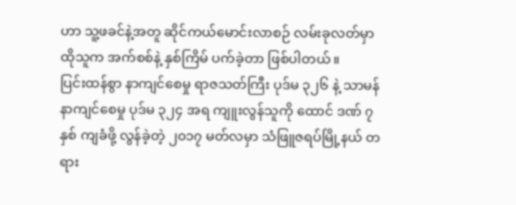ဟာ သူ့ဖခင်နဲ့အတူ ဆိုင်ကယ်မောင်းလာစဉ် လမ်းခုလတ်မှာ ထိုသူက အက်စစ်နဲ့ နှစ်ကြိမ် ပက်ခဲ့တာ ဖြစ်ပါတယ်။
ပြင်းထန်စွာ နာကျင်စေမှု ရာဇသတ်ကြီး ပုဒ်မ ၃၂၆ နဲ့ သာမန်နာကျင်စေမှု ပုဒ်မ ၃၂၄ အရ ကျူးလွန်သူကို ထောင် ဒဏ် ၇ နှစ် ကျခံဖို့ လွန်ခဲ့တဲ့ ၂၀၁၇ မတ်လမှာ သံဖြူဇရပ်မြို့နယ် တရား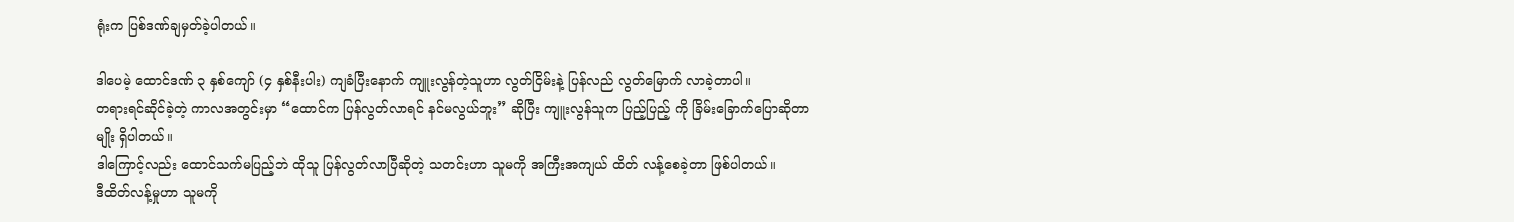ရုံးက ပြစ်ဒဏ်ချမှတ်ခဲ့ပါတယ်။

ဒါပေမဲ့ ထောင်ဒဏ် ၃ နှစ်ကျော် (၄ နှစ်နီးပါး) ကျခံပြီးနောက် ကျူးလွန်တဲ့သူဟာ လွတ်ငြိမ်းနဲ့ ပြန်လည် လွတ်မြောက် လာခဲ့တာပါ။
တရားရင်ဆိုင်ခဲ့တဲ့ ကာလအတွင်းမှာ “ထောင်က ပြန်လွတ်လာရင် နင်မလွယ်ဘူး” ဆိုပြီး ကျူးလွန်သူက ပြည့်ပြည့် ကို ခြိမ်းခြောက်ပြောဆိုတာမျိုး ရှိပါတယ်။
ဒါကြောင့်လည်း ထောင်သက်မပြည့်ဘဲ ထိုသူ ပြန်လွတ်လာပြီဆိုတဲ့ သတင်းဟာ သူမကို အကြီးအကျယ် ထိတ် လန့်စေခဲ့တာ ဖြစ်ပါတယ်။
ဒီထိတ်လန့်မှုဟာ သူမကို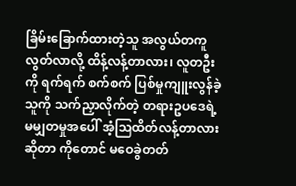ခြိမ်းခြောက်ထားတဲ့သူ အလွယ်တကူလွတ်လာလို့ ထိန့်လန့်တာလား၊ လူတဦးကို ရက်ရက် စက်စက် ပြစ်မှုကျူးလွန်ခဲ့သူကို သက်ညှာလိုက်တဲ့ တရားဥပဒေရဲ့ မမျှတမှုအပေါ် အံ့သြထိတ်လန့်တာလား ဆိုတာ ကိုတောင် မဝေခွဲတတ်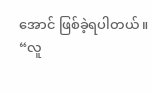အောင် ဖြစ်ခဲ့ရပါတယ်။
“လူ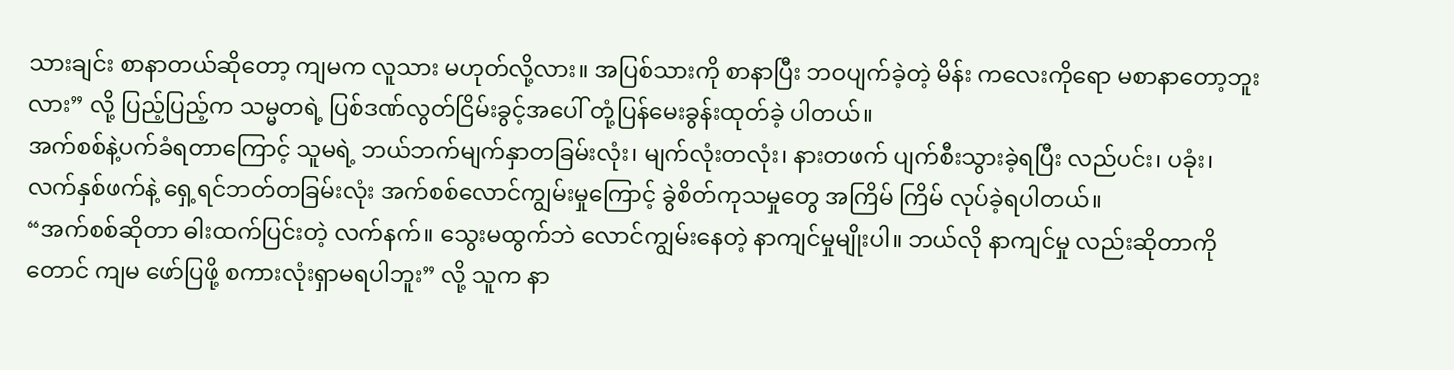သားချင်း စာနာတယ်ဆိုတော့ ကျမက လူသား မဟုတ်လို့လား။ အပြစ်သားကို စာနာပြီး ဘဝပျက်ခဲ့တဲ့ မိန်း ကလေးကိုရော မစာနာတော့ဘူးလား” လို့ ပြည့်ပြည့်က သမ္မတရဲ့ ပြစ်ဒဏ်လွတ်ငြိမ်းခွင့်အပေါ် တုံ့ပြန်မေးခွန်းထုတ်ခဲ့ ပါတယ်။
အက်စစ်နဲ့ပက်ခံရတာကြောင့် သူမရဲ့ ဘယ်ဘက်မျက်နှာတခြမ်းလုံး၊ မျက်လုံးတလုံး၊ နားတဖက် ပျက်စီးသွားခဲ့ရပြီး လည်ပင်း၊ ပခုံး၊ လက်နှစ်ဖက်နဲ့ ရှေ့ရင်ဘတ်တခြမ်းလုံး အက်စစ်လောင်ကျွမ်းမှုကြောင့် ခွဲစိတ်ကုသမှုတွေ အကြိမ် ကြိမ် လုပ်ခဲ့ရပါတယ်။
“အက်စစ်ဆိုတာ ဓါးထက်ပြင်းတဲ့ လက်နက်။ သွေးမထွက်ဘဲ လောင်ကျွမ်းနေတဲ့ နာကျင်မှုမျိုးပါ။ ဘယ်လို နာကျင်မှု လည်းဆိုတာကိုတောင် ကျမ ဖော်ပြဖို့ စကားလုံးရှာမရပါဘူး” လို့ သူက နာ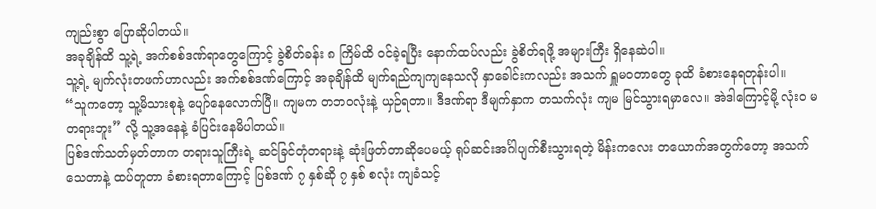ကျည်းစွာ ပြောဆိုပါတယ်။
အခုချိန်ထိ သူ့ရဲ့ အက်စစ်ဒဏ်ရာတွေကြောင့် ခွဲစိတ်ခန်း ၈ ကြိမ်ထိ ဝင်ခဲ့ရပြီး နောက်ထပ်လည်း ခွဲစိတ်ရဖို့ အများကြီး ရှိနေဆဲပါ။
သူ့ရဲ့ မျက်လုံးတဖက်ဟာလည်း အက်စစ်ဒဏ်ကြောင့် အခုချိန်ထိ မျက်ရည်ကျကျနေသလို နှာခေါင်းကလည်း အသက် ရှူမဝတာတွေ ခုထိ ခံစားနေရတုန်းပါ။
“သူကတော့ သူ့မိသားစုနဲ့ ပျော်နေလောက်ပြီ။ ကျမက တဘဝလုံးနဲ့ ယှဉ်ရတာ။ ဒီဒဏ်ရာ ဒီမျက်နှာက တသက်လုံး ကျမ မြင်သွားရမှာလေ။ အဲဒါကြောင့်မို့ လုံး၀ မတရားဘူး” လို့ သူ့အနေနဲ့ ခံပြင်းနေမိပါတယ်။
ပြစ်ဒဏ်သတ်မှတ်တာက တရားသူကြီးရဲ့ ဆင်ခြင်တုံတရားနဲ့ ဆုံးဖြတ်တာဆိုပေမယ့် ရုပ်ဆင်းအင်္ဂါပျက်စီးသွားရတဲ့ မိန်းကလေး တယောက်အတွက်တော့ အသက်သေတာနဲ့ ထပ်တူတာ ခံစားရတာကြောင့် ပြစ်ဒဏ် ၇ နှစ်ဆို ၇ နှစ် စလုံး ကျခံသင့်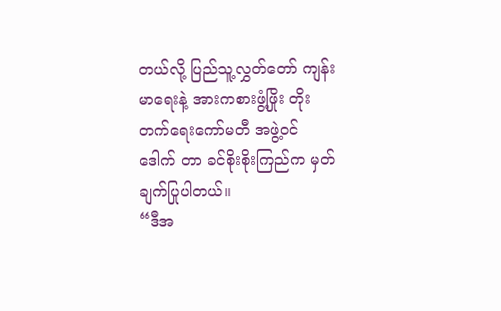တယ်လို့ ပြည်သူ့လွှတ်တော် ကျန်းမာရေးနဲ့ အားကစားဖွံ့ဖြိုး တိုးတက်ရေးကော်မတီ အဖွဲ့ဝင် ဒေါက် တာ ခင်စိုးစိုးကြည်က မှတ်ချက်ပြုပါတယ်။
“ဒီအ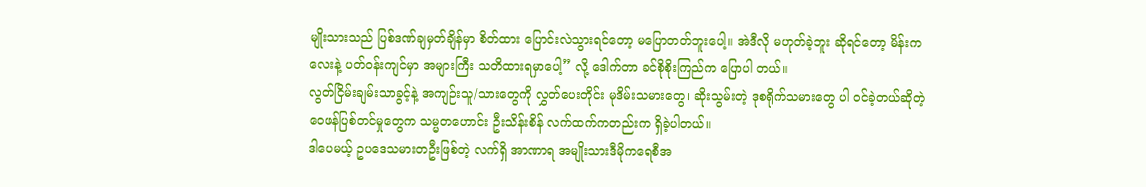မျိုးသားသည် ပြစ်ဒဏ်ချမှတ်ချိန်မှာ စိတ်ထား ပြောင်းလဲသွားရင်တော့ မပြောတတ်ဘူးပေါ့။ အဲဒီလို မဟုတ်ခဲ့ဘူး ဆိုရင်တော့ မိန်းကလေးနဲ့ ပတ်ဝန်းကျင်မှာ အများကြီး သတိထားရမှာပေါ့” လို့ ဒေါက်တာ ခင်စိုစိုးကြည်က ပြောပါ တယ်။
လွတ်ငြိမ်းချမ်းသာခွင့်နဲ့ အကျဉ်းသူ/သားတွေကို လွှတ်ပေးတိုင်း မုဒိမ်းသမားတွေ၊ ဆိုးသွမ်းတဲ့ ဒုစရိုက်သမားတွေ ပါ ဝင်ခဲ့တယ်ဆိုတဲ့ ဝေဖန်ပြစ်တင်မှုတွေက သမ္မတဟောင်း ဦးသိန်းစိန် လက်ထက်ကတည်းက ရှိခဲ့ပါတယ်။
ဒါပေမယ့် ဥပဒေသမားတဦးဖြစ်တဲ့ လက်ရှိ အာဏာရ အမျိုးသားဒီမိုကရေစီအ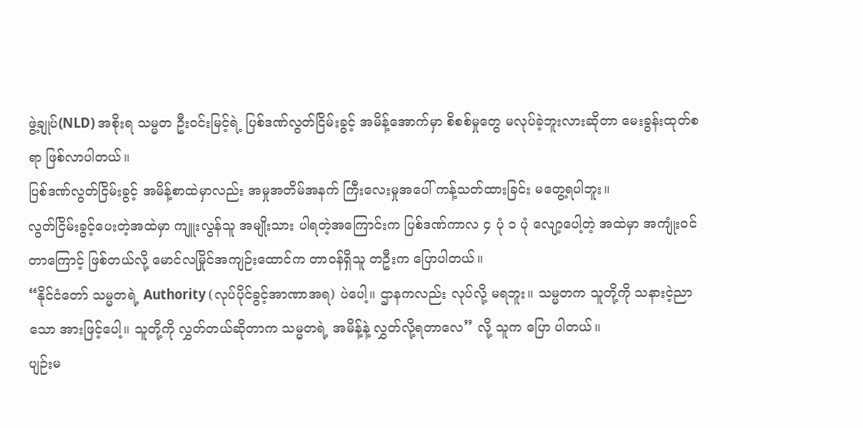ဖွဲ့ချုပ်(NLD) အစိုးရ သမ္မတ ဦးဝင်းမြင့်ရဲ့ ပြစ်ဒဏ်လွတ်ငြိမ်းခွင့် အမိန့်အောက်မှာ စိစစ်မှုတွေ မလုပ်ခဲ့ဘူးလားဆိုတာ မေးခွန်းထုတ်စရာ ဖြစ်လာပါတယ်။
ပြစ်ဒဏ်လွတ်ငြိမ်းခွင့် အမိန့်စာထဲမှာလည်း အမှုအတိမ်အနက် ကြီးလေးမှုအပေါ် ကန့်သတ်ထားခြင်း မတွေ့ရပါဘူး။
လွတ်ငြိမ်းခွင့်ပေးတဲ့အထဲမှာ ကျူးလွန်သူ အမျိုးသား ပါရတဲ့အကြောင်းက ပြစ်ဒဏ်ကာလ ၄ ပုံ ၁ ပုံ လျော့ပေါ့တဲ့ အထဲမှာ အကျုံးဝင်တာကြောင့် ဖြစ်တယ်လို့ မောင်လမြိုင်အကျဉ်းထောင်က တာဝန်ရှိသူ တဦးက ပြောပါတယ်။
“နိုင်ငံတော် သမ္မတရဲ့ Authority (လုပ်ပိုင်ခွင့်အာဏာအရ) ပဲပေါ့။ ဌာနကလည်း လုပ်လို့ မရဘူး။ သမ္မတက သူတို့ကို သနားငဲ့ညာသော အားဖြင့်ပေါ့။ သူတို့ကို လွှတ်တယ်ဆိုတာက သမ္မတရဲ့ အမိန့်နဲ့ လွှတ်လို့ရတာလေ” လို့ သူက ပြော ပါတယ်။
ပျဉ်းမ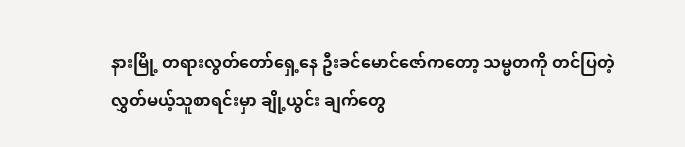နားမြို့ တရားလွတ်တော်ရှေ့နေ ဦးခင်မောင်ဇော်ကတော့ သမ္မတကို တင်ပြတဲ့ လွှတ်မယ့်သူစာရင်းမှာ ချို့ယွင်း ချက်တွေ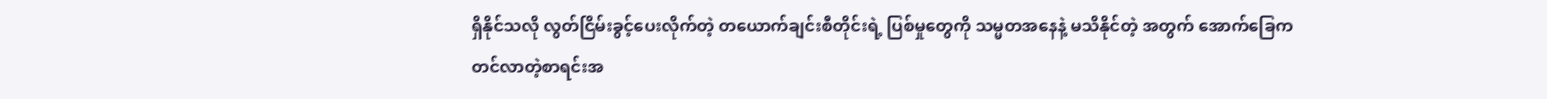ရှိနိုင်သလို လွတ်ငြိမ်းခွင့်ပေးလိုက်တဲ့ တယောက်ချင်းစီတိုင်းရဲ့ ပြစ်မှုတွေကို သမ္မတအနေနဲ့ မသိနိုင်တဲ့ အတွက် အောက်ခြေက တင်လာတဲ့စာရင်းအ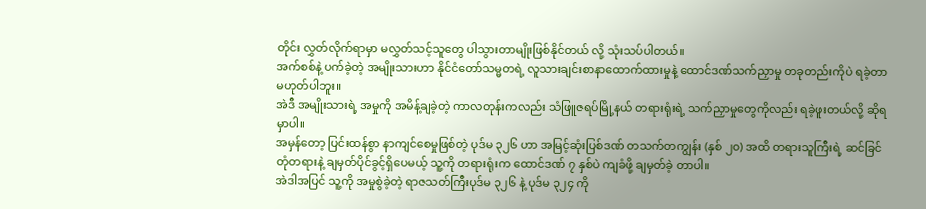တိုင်း လွှတ်လိုက်ရာမှာ မလွှတ်သင့်သူတွေ ပါသွားတာမျိုးဖြစ်နိုင်တယ် လို့ သုံးသပ်ပါတယ်။
အက်စစ်နဲ့ ပက်ခဲ့တဲ့ အမျိုးသားဟာ နိုင်ငံတော်သမ္မတရဲ့ လူသားချင်းစာနာထောက်ထားမှုနဲ့ ထောင်ဒဏ်သက်ညှာမှု တခုတည်းကိုပဲ ရခဲ့တာမဟုတ်ပါဘူး။
အဲဒီ အမျိုးသားရဲ့ အမှုကို အမိန့်ချခဲ့တဲ့ ကာလတုန်းကလည်း သံဖြူဇရပ်မြို့နယ် တရားရုံးရဲ့ သက်ညှာမှုတွေကိုလည်း ရခဲ့ဖူးတယ်လို့ ဆိုရမှာပါ။
အမှန်တော့ ပြင်းထန်စွာ နာကျင်စေမှုဖြစ်တဲ့ ပုဒ်မ ၃၂၆ ဟာ အမြင့်ဆုံးပြစ်ဒဏ် တသက်တကျွန်း (နှစ် ၂၀) အထိ တရားသူကြီးရဲ့ ဆင်ခြင်တုံတရားနဲ့ ချမှတ်ပိုင်ခွင့်ရှိပေမယ့် သူ့ကို တရားရုံးက ထောင်ဒဏ် ၇ နှစ်ပဲ ကျခံဖို့ ချမှတ်ခဲ့ တာပါ။
အဲဒါအပြင် သူ့ကို အမှုစွဲခဲ့တဲ့ ရာဇသတ်ကြီးပုဒ်မ ၃၂၆ နဲ့ ပုဒ်မ ၃၂၄ ကို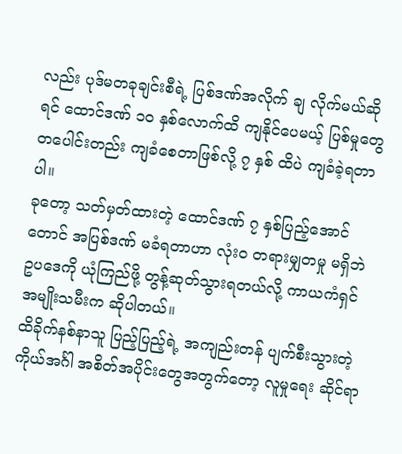လည်း ပုဒ်မတခုချင်းစီရဲ့ ပြစ်ဒဏ်အလိုက် ချ လိုက်မယ်ဆိုရင် ထောင်ဒဏ် ၁၀ နှစ်လောက်ထိ ကျနိုင်ပေမယ့် ပြစ်မှုတွေ တပေါင်းတည်း ကျခံစေတာဖြစ်လို့ ၇ နှစ် ထိပဲ ကျခံခဲ့ရတာပါ။
ခုတော့ သတ်မှတ်ထားတဲ့ ထောင်ဒဏ် ၇ နှစ်ပြည့်အောင်တောင် အပြစ်ဒဏ် မခံရတာဟာ လုံး၀ တရားမျှတမှု မရှိဘဲ ဥပဒေကို ယုံကြည်ဖို့ တွန့်ဆုတ်သွားရတယ်လို့ ကာယကံရှင် အမျိုးသမီးက ဆိုပါတယ်။
ထိခိုက်နစ်နာသူ ပြည့်ပြည့်ရဲ့ အကျည်းတန် ပျက်စီးသွားတဲ့ ကိုယ်အင်္ဂါ အစိတ်အပိုင်းတွေအတွက်တော့ လူမှုရေး ဆိုင်ရာ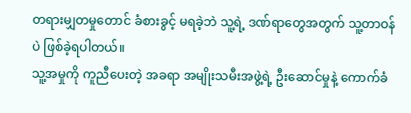တရားမျှတမှုတောင် ခံစားခွင့် မရခဲ့ဘဲ သူ့ရဲ့ ဒဏ်ရာတွေအတွက် သူ့တာဝန်ပဲ ဖြစ်ခဲ့ရပါတယ်။
သူ့အမှုကို ကူညီပေးတဲ့ အခရာ အမျိုးသမီးအဖွဲ့ရဲ့ ဦးဆောင်မှုနဲ့ ကောက်ခံ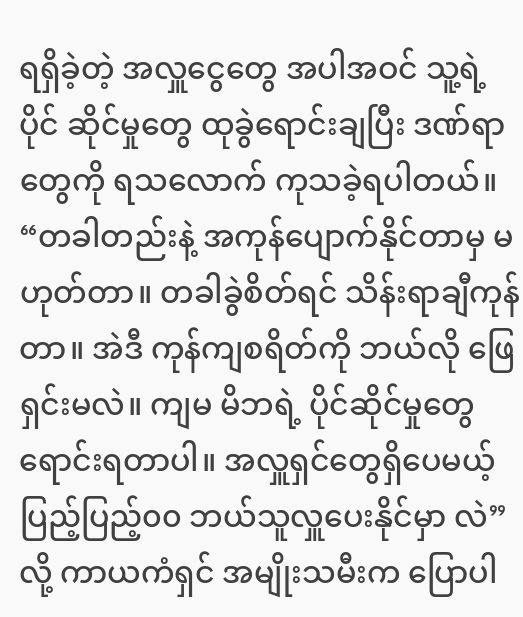ရရှိခဲ့တဲ့ အလှူငွေတွေ အပါအဝင် သူ့ရဲ့ ပိုင် ဆိုင်မှုတွေ ထုခွဲရောင်းချပြီး ဒဏ်ရာတွေကို ရသလောက် ကုသခဲ့ရပါတယ်။
“တခါတည်းနဲ့ အကုန်ပျောက်နိုင်တာမှ မဟုတ်တာ။ တခါခွဲစိတ်ရင် သိန်းရာချီကုန်တာ။ အဲဒီ ကုန်ကျစရိတ်ကို ဘယ်လို ဖြေရှင်းမလဲ။ ကျမ မိဘရဲ့ ပိုင်ဆိုင်မှုတွေ ရောင်းရတာပါ။ အလှူရှင်တွေရှိပေမယ့် ပြည့်ပြည့်၀၀ ဘယ်သူလှူပေးနိုင်မှာ လဲ” လို့ ကာယကံရှင် အမျိုးသမီးက ပြောပါ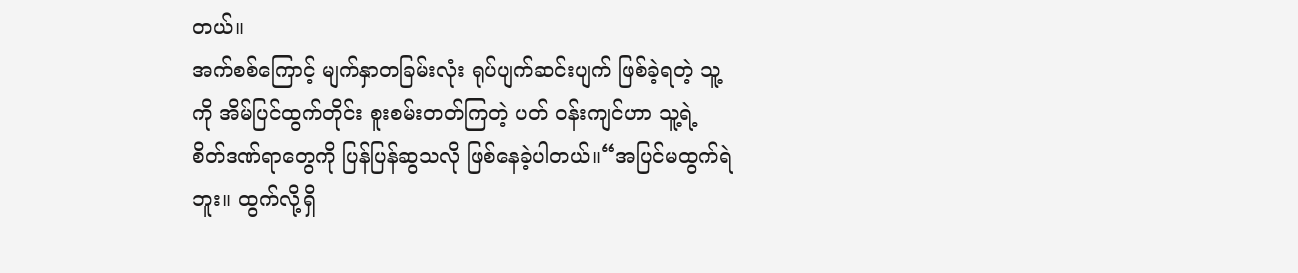တယ်။
အက်စစ်ကြောင့် မျက်နှာတခြမ်းလုံး ရုပ်ပျက်ဆင်းပျက် ဖြစ်ခဲ့ရတဲ့ သူ့ကို အိမ်ပြင်ထွက်တိုင်း စူးစမ်းတတ်ကြတဲ့ ပတ် ဝန်းကျင်ဟာ သူ့ရဲ့ စိတ်ဒဏ်ရာတွေကို ပြန်ပြန်ဆွသလို ဖြစ်နေခဲ့ပါတယ်။“အပြင်မထွက်ရဲဘူး။ ထွက်လို့ရှိ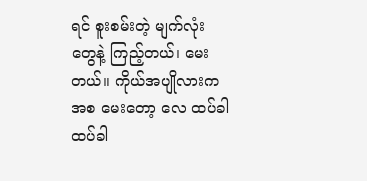ရင် စူးစမ်းတဲ့ မျက်လုံးတွေနဲ့ ကြည့်တယ်၊ မေးတယ်။ ကိုယ်အပျိုလားကအစ မေးတော့ လေ ထပ်ခါထပ်ခါ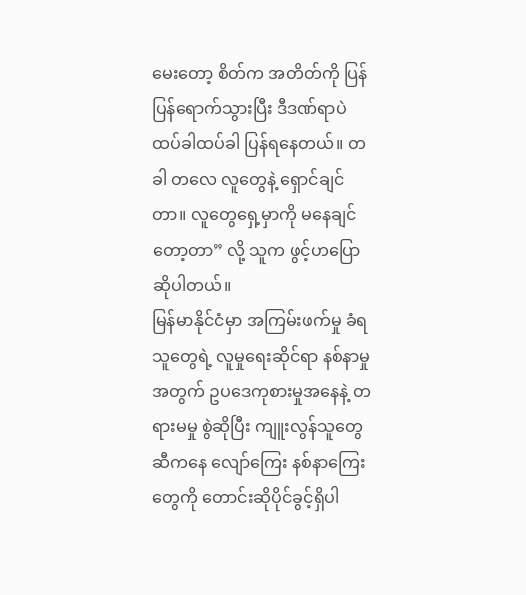မေးတော့ စိတ်က အတိတ်ကို ပြန်ပြန်ရောက်သွားပြီး ဒီဒဏ်ရာပဲ ထပ်ခါထပ်ခါ ပြန်ရနေတယ်။ တခါ တလေ လူတွေနဲ့ ရှောင်ချင်တာ။ လူတွေရှေ့မှာကို မနေချင်တော့တာ” လို့ သူက ဖွင့်ဟပြောဆိုပါတယ်။
မြန်မာနိုင်ငံမှာ အကြမ်းဖက်မှု ခံရသူတွေရဲ့ လူမှုရေးဆိုင်ရာ နစ်နာမှုအတွက် ဥပဒေကုစားမှုအနေနဲ့ တရားမမှု စွဲဆိုပြီး ကျူးလွန်သူတွေဆီကနေ လျော်ကြေး နစ်နာကြေးတွေကို တောင်းဆိုပိုင်ခွင့်ရှိပါ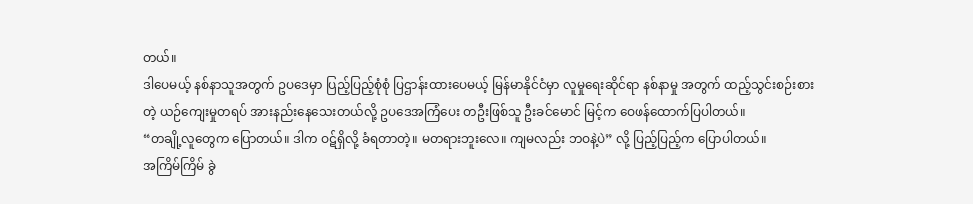တယ်။
ဒါပေမယ့် နစ်နာသူအတွက် ဥပဒေမှာ ပြည့်ပြည့်စုံစုံ ပြဌာန်းထားပေမယ့် မြန်မာနိုင်ငံမှာ လူမှုရေးဆိုင်ရာ နစ်နာမှု အတွက် ထည့်သွင်းစဉ်းစားတဲ့ ယဉ်ကျေးမှုတရပ် အားနည်းနေသေးတယ်လို့ ဥပဒေအကြံပေး တဦးဖြစ်သူ ဦးခင်မောင် မြင့်က ဝေဖန်ထောက်ပြပါတယ်။
“တချို့လူတွေက ပြောတယ်။ ဒါက ဝဋ်ရှိလို့ ခံရတာတဲ့။ မတရားဘူးလေ။ ကျမလည်း ဘဝနဲ့ပဲ” လို့ ပြည့်ပြည့်က ပြောပါတယ်။
အကြိမ်ကြိမ် ခွဲ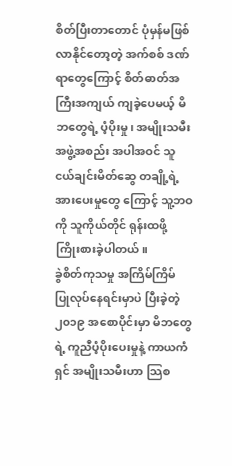စိတ်ပြီးတာတောင် ပုံမှန်မဖြစ်လာနိုင်တော့တဲ့ အက်စစ် ဒဏ်ရာတွေကြောင့် စိတ်ဓာတ်အကြီးအကျယ် ကျခဲ့ပေမယ့် မိဘတွေရဲ့ ပံ့ပိုးမှု၊ အမျိုးသမီးအဖွဲ့အစည်း အပါအဝင် သူငယ်ချင်းမိတ်ဆွေ တချို့ရဲ့ အားပေးမှုတွေ ကြောင့် သူ့ဘဝကို သူကိုယ်တိုင် ရုန်းထဖို့ ကြိုးစားခဲ့ပါတယ်။
ခွဲစိတ်ကုသမှု အကြိမ်ကြိမ် ပြုလုပ်နေရင်းမှာပဲ ပြီးခဲ့တဲ့ ၂၀၁၉ အစောပိုင်းမှာ မိဘတွေရဲ့ ကူညီပံ့ပိုးပေးမှုနဲ့ ကာယကံ ရှင် အမျိုးသမီးဟာ သြစ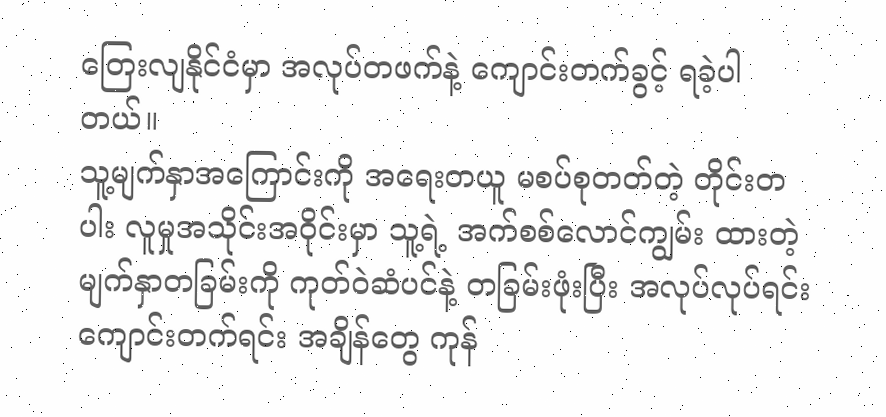တြေးလျနိုင်ငံမှာ အလုပ်တဖက်နဲ့ ကျောင်းတက်ခွင့် ရခဲ့ပါတယ်။
သူ့မျက်နှာအကြောင်းကို အရေးတယူ မစပ်စုတတ်တဲ့ တိုင်းတပါး လူမှုအသိုင်းအဝိုင်းမှာ သူ့ရဲ့ အက်စစ်လောင်ကျွမ်း ထားတဲ့ မျက်နှာတခြမ်းကို ကုတ်ဝဲဆံပင်နဲ့ တခြမ်းဖုံးပြီး အလုပ်လုပ်ရင်း ကျောင်းတက်ရင်း အချိန်တွေ ကုန်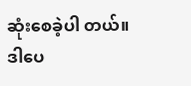ဆုံးစေခဲ့ပါ တယ်။
ဒါပေ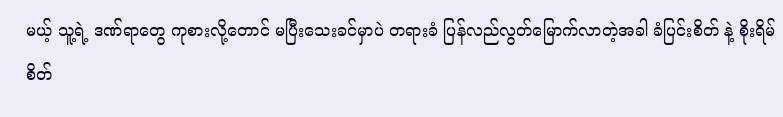မယ့် သူ့ရဲ့ ဒဏ်ရာတွေ ကုစားလို့တောင် မပြီးသေးခင်မှာပဲ တရားခံ ပြန်လည်လွတ်မြောက်လာတဲ့အခါ ခံပြင်းစိတ် နဲ့ စိုးရိမ်စိတ်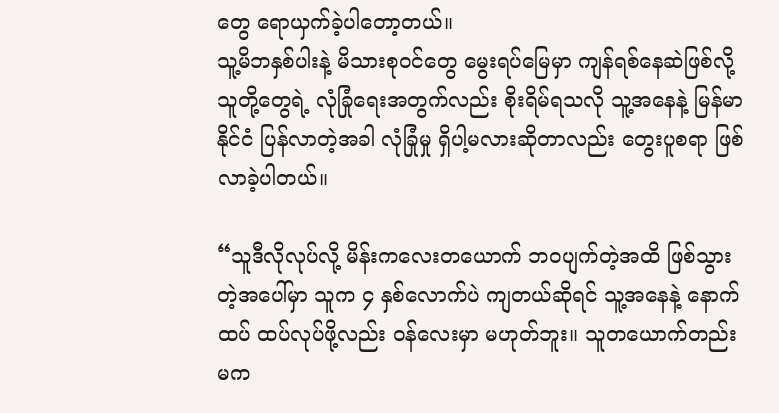တွေ ရောယှက်ခဲ့ပါတော့တယ်။
သူ့မိဘနှစ်ပါးနဲ့ မိသားစုဝင်တွေ မွေးရပ်မြေမှာ ကျန်ရစ်နေဆဲဖြစ်လို့ သူတို့တွေရဲ့ လုံခြုံရေးအတွက်လည်း စိုးရိမ်ရသလို သူ့အနေနဲ့ မြန်မာနိုင်ငံ ပြန်လာတဲ့အခါ လုံခြုံမှု ရှိပါ့မလားဆိုတာလည်း တွေးပူစရာ ဖြစ်လာခဲ့ပါတယ်။

“သူဒီလိုလုပ်လို့ မိန်းကလေးတယောက် ဘဝပျက်တဲ့အထိ ဖြစ်သွားတဲ့အပေါ်မှာ သူက ၄ နှစ်လောက်ပဲ ကျတယ်ဆိုရင် သူ့အနေနဲ့ နောက်ထပ် ထပ်လုပ်ဖို့လည်း ဝန်လေးမှာ မဟုတ်ဘူး။ သူတယောက်တည်းမက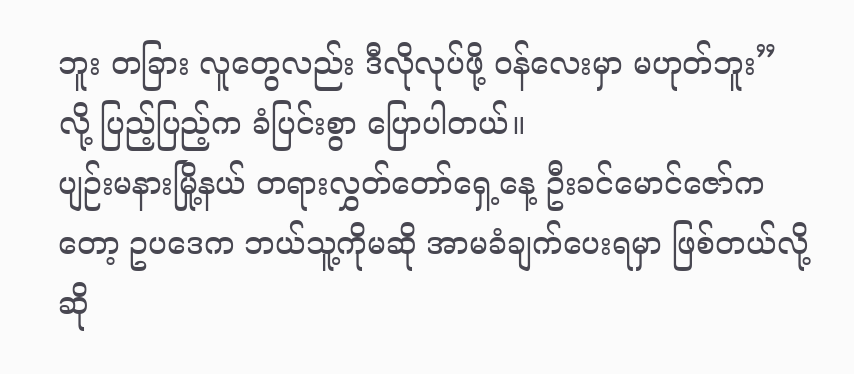ဘူး တခြား လူတွေလည်း ဒီလိုလုပ်ဖို့ ဝန်လေးမှာ မဟုတ်ဘူး” လို့ ပြည့်ပြည့်က ခံပြင်းစွာ ပြောပါတယ်။
ပျဉ်းမနားမြို့နယ် တရားလွှတ်တော်ရှေ့နေ့ ဦးခင်မောင်ဇော်ကတော့ ဥပဒေက ဘယ်သူ့ကိုမဆို အာမခံချက်ပေးရမှာ ဖြစ်တယ်လို့ ဆို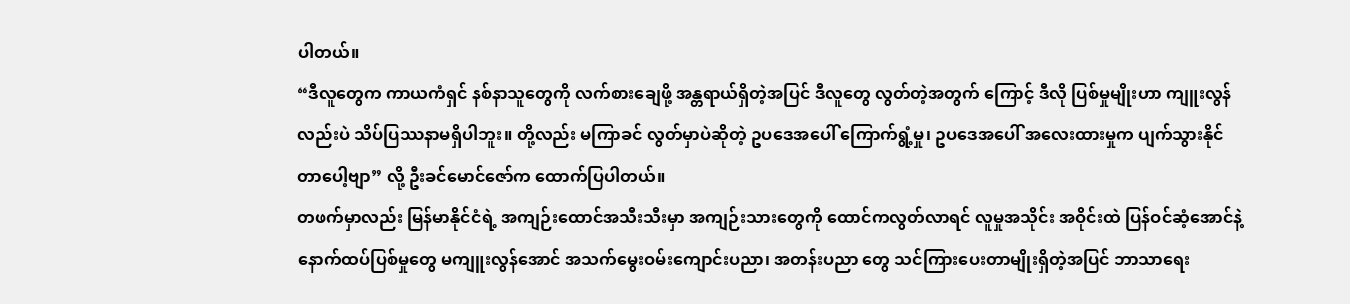ပါတယ်။
“ဒီလူတွေက ကာယကံရှင် နစ်နာသူတွေကို လက်စားချေဖို့ အန္တရာယ်ရှိတဲ့အပြင် ဒီလူတွေ လွတ်တဲ့အတွက် ကြောင့် ဒီလို ပြစ်မှုမျိုးဟာ ကျူးလွန်လည်းပဲ သိပ်ပြဿနာမရှိပါဘူး။ တို့လည်း မကြာခင် လွတ်မှာပဲဆိုတဲ့ ဥပဒေအပေါ် ကြောက်ရွံ့မှု၊ ဥပဒေအပေါ် အလေးထားမှုက ပျက်သွားနိုင်တာပေါ့ဗျာ” လို့ ဦးခင်မောင်ဇော်က ထောက်ပြပါတယ်။
တဖက်မှာလည်း မြန်မာနိုင်ငံရဲ့ အကျဉ်းထောင်အသီးသီးမှာ အကျဉ်းသားတွေကို ထောင်ကလွတ်လာရင် လူမှုအသိုင်း အဝိုင်းထဲ ပြန်ဝင်ဆံ့အောင်နဲ့ နောက်ထပ်ပြစ်မှုတွေ မကျူးလွန်အောင် အသက်မွေးဝမ်းကျောင်းပညာ၊ အတန်းပညာ တွေ သင်ကြားပေးတာမျိုးရှိတဲ့အပြင် ဘာသာရေး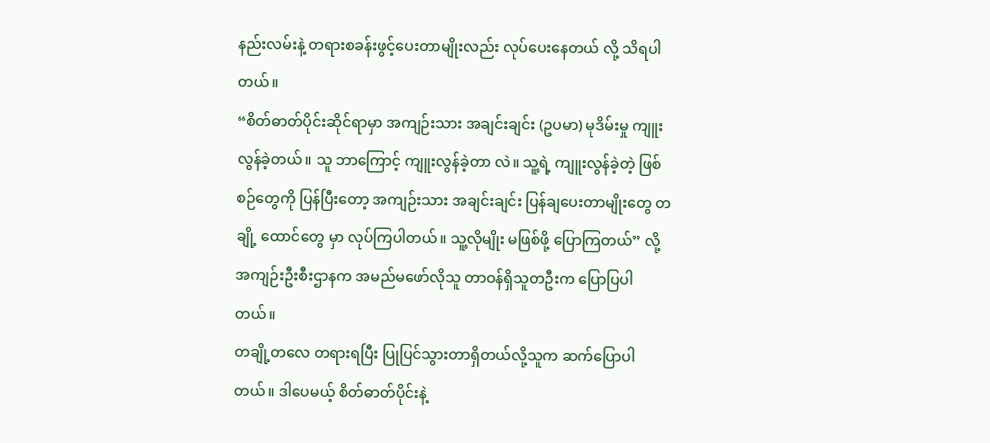နည်းလမ်းနဲ့ တရားစခန်းဖွင့်ပေးတာမျိုးလည်း လုပ်ပေးနေတယ် လို့ သိရပါတယ်။
“စိတ်ဓာတ်ပိုင်းဆိုင်ရာမှာ အကျဉ်းသား အချင်းချင်း (ဥပမာ) မုဒိမ်းမှု ကျူးလွန်ခဲ့တယ်။ သူ ဘာကြောင့် ကျူးလွန်ခဲ့တာ လဲ။ သူ့ရဲ့ ကျူးလွန်ခဲ့တဲ့ ဖြစ်စဉ်တွေကို ပြန်ပြီးတော့ အကျဉ်းသား အချင်းချင်း ပြန်ချပေးတာမျိုးတွေ တချို့ ထောင်တွေ မှာ လုပ်ကြပါတယ်။ သူ့လိုမျိုး မဖြစ်ဖို့ ပြောကြတယ်” လို့ အကျဉ်းဦးစီးဌာနက အမည်မဖော်လိုသူ တာဝန်ရှိသူတဦးက ပြောပြပါတယ်။
တချို့တလေ တရားရပြီး ပြုပြင်သွားတာရှိတယ်လို့သူက ဆက်ပြောပါတယ်။ ဒါပေမယ့် စိတ်ဓာတ်ပိုင်းနဲ့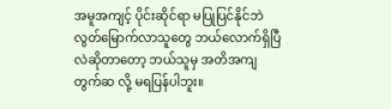အမူအကျင့် ပိုင်းဆိုင်ရာ မပြုပြင်နိုင်ဘဲ လွတ်မြောက်လာသူတွေ ဘယ်လောက်ရှိပြီလဲဆိုတာတော့ ဘယ်သူမှ အတိအကျ တွက်ဆ လို့ မရပြန်ပါဘူး။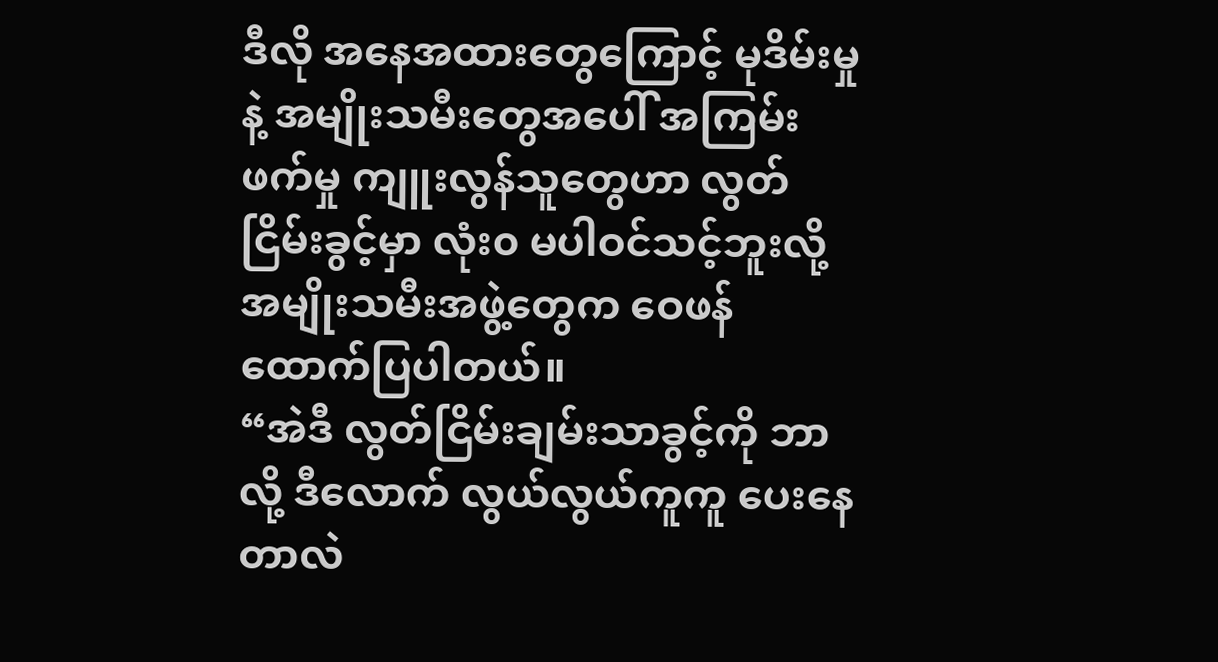ဒီလို အနေအထားတွေကြောင့် မုဒိမ်းမှုနဲ့ အမျိုးသမီးတွေအပေါ် အကြမ်းဖက်မှု ကျူးလွန်သူတွေဟာ လွတ်ငြိမ်းခွင့်မှာ လုံး၀ မပါဝင်သင့်ဘူးလို့ အမျိုးသမီးအဖွဲ့တွေက ဝေဖန်ထောက်ပြပါတယ်။
“အဲဒီ လွတ်ငြိမ်းချမ်းသာခွင့်ကို ဘာလို့ ဒီလောက် လွယ်လွယ်ကူကူ ပေးနေတာလဲ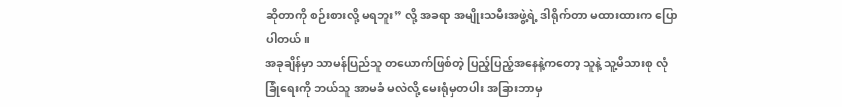ဆိုတာကို စဉ်းစားလို့ မရဘူး” လို့ အခရာ အမျိုးသမီးအဖွဲ့ရဲ့ ဒါရိုက်တာ မထားထားက ပြောပါတယ်။
အခုချိန်မှာ သာမန်ပြည်သူ တယောက်ဖြစ်တဲ့ ပြည့်ပြည့်အနေနဲ့ကတော့ သူနဲ့ သူ့မိသားစု လုံခြုံရေးကို ဘယ်သူ အာမခံ မလဲလို့ မေးရုံမှတပါး အခြားဘာမှ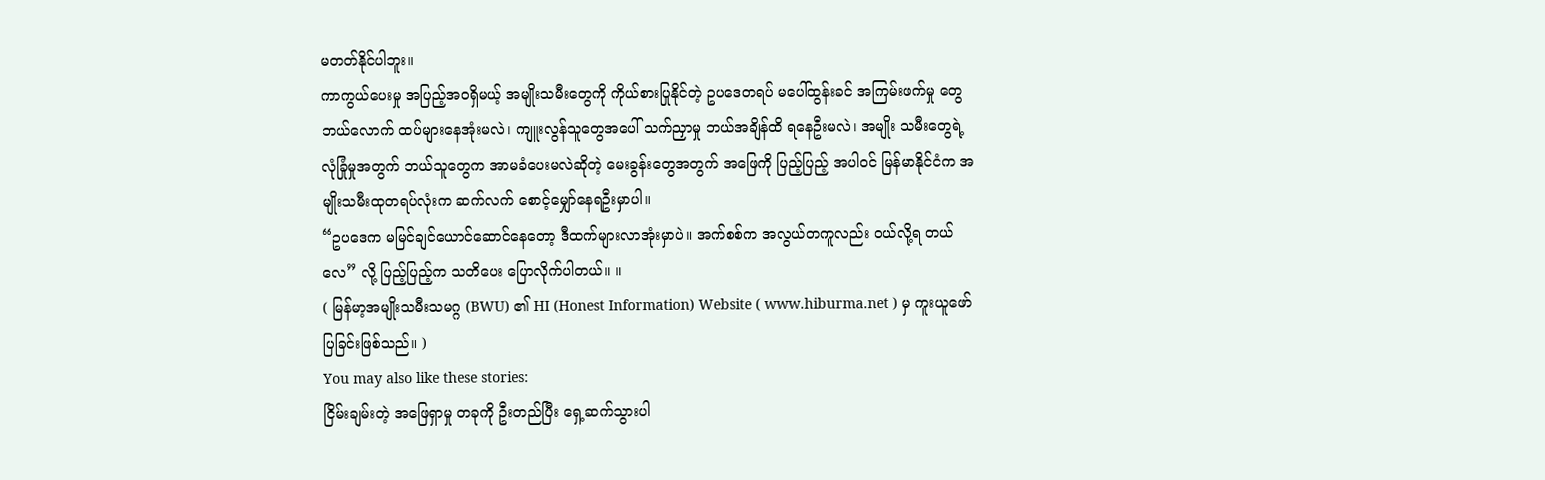မတတ်နိုင်ပါဘူး။
ကာကွယ်ပေးမှု အပြည့်အဝရှိမယ့် အမျိုးသမီးတွေကို ကိုယ်စားပြုနိုင်တဲ့ ဥပဒေတရပ် မပေါ်ထွန်းခင် အကြမ်းဖက်မှု တွေ ဘယ်လောက် ထပ်များနေအုံးမလဲ၊ ကျူးလွန်သူတွေအပေါ် သက်ညှာမှု ဘယ်အချိန်ထိ ရနေဦးမလဲ၊ အမျိုး သမီးတွေရဲ့ လုံခြုံမှုအတွက် ဘယ်သူတွေက အာမခံပေးမလဲဆိုတဲ့ မေးခွန်းတွေအတွက် အဖြေကို ပြည့်ပြည့် အပါဝင် မြန်မာနိုင်ငံက အမျိုးသမီးထုတရပ်လုံးက ဆက်လက် စောင့်မျှော်နေရဦးမှာပါ။
“ဥပဒေက မမြင်ချင်ယောင်ဆောင်နေတော့ ဒီထက်များလာအုံးမှာပဲ။ အက်စစ်က အလွယ်တကူလည်း ဝယ်လို့ရ တယ်လေ” လို့ ပြည့်ပြည့်က သတိပေး ပြောလိုက်ပါတယ်။ ။
( မြန်မာ့အမျိုးသမီးသမဂ္ဂ (BWU) ၏ HI (Honest Information) Website ( www.hiburma.net ) မှ ကူးယူဖော်ပြခြင်းဖြစ်သည်။ )
You may also like these stories:
ငြိမ်းချမ်းတဲ့ အဖြေရှာမှု တခုကို ဦးတည်ပြီး ရှေ့ဆက်သွားပါ